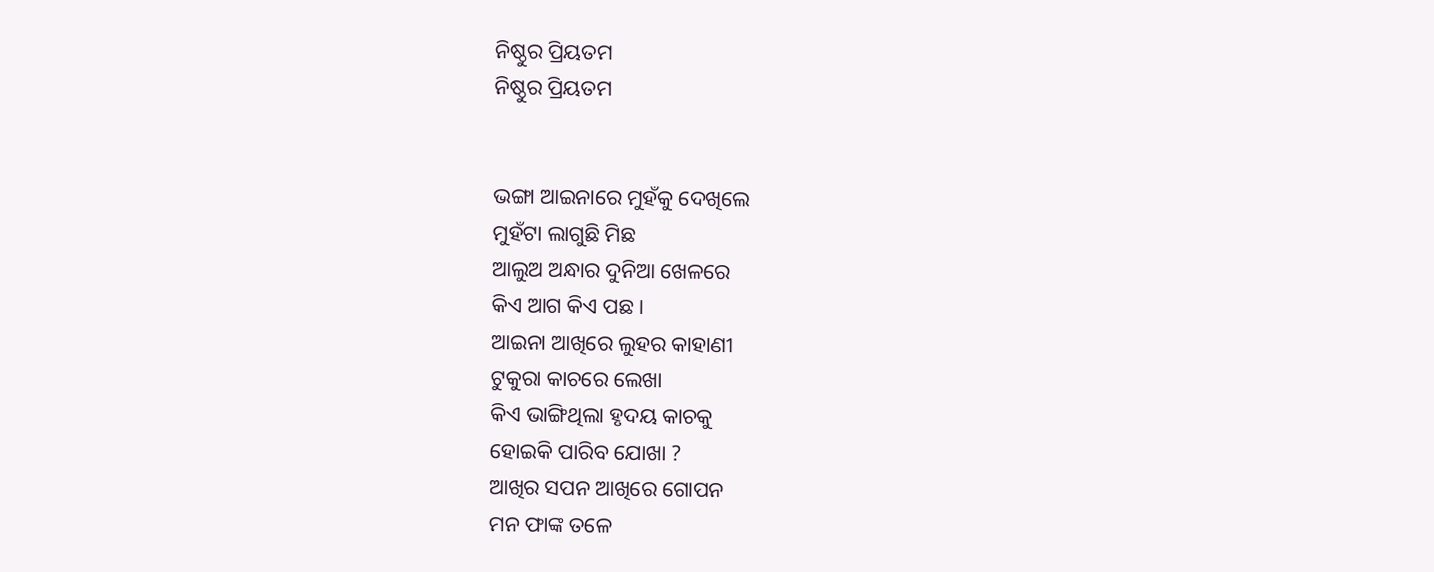ନିଷ୍ଠୁର ପ୍ରିୟତମ
ନିଷ୍ଠୁର ପ୍ରିୟତମ


ଭଙ୍ଗା ଆଇନାରେ ମୁହଁକୁ ଦେଖିଲେ
ମୁହଁଟା ଲାଗୁଛି ମିଛ
ଆଲୁଅ ଅନ୍ଧାର ଦୁନିଆ ଖେଳରେ
କିଏ ଆଗ କିଏ ପଛ ।
ଆଇନା ଆଖିରେ ଲୁହର କାହାଣୀ
ଟୁକୁରା କାଚରେ ଲେଖା
କିଏ ଭାଙ୍ଗିଥିଲା ହୃଦୟ କାଚକୁ
ହୋଇକି ପାରିବ ଯୋଖା ?
ଆଖିର ସପନ ଆଖିରେ ଗୋପନ
ମନ ଫାଙ୍କ ତଳେ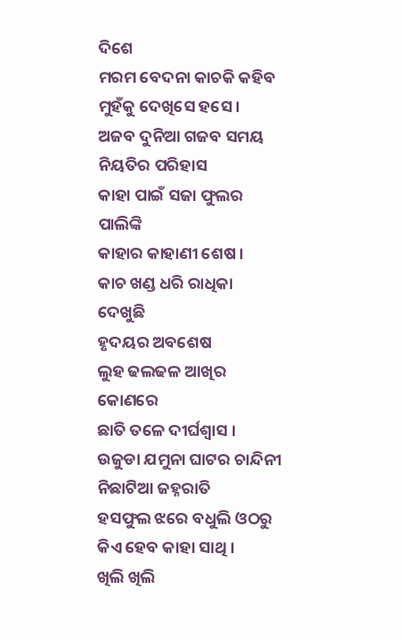ଦିଶେ
ମରମ ବେଦନା କାଚକି କହିବ
ମୁହଁକୁ ଦେଖିସେ ହସେ ।
ଅଜବ ଦୁନିଆ ଗଜବ ସମୟ
ନିୟତିର ପରିହାସ
କାହା ପାଇଁ ସଜା ଫୁଲର ପାଲିଙ୍କି
କାହାର କାହାଣୀ ଶେଷ ।
କାଚ ଖଣ୍ଡ ଧରି ରାଧିକା ଦେଖୁଛି
ହୃଦୟର ଅବଶେଷ
ଲୁହ ଢଲଢଳ ଆଖିର କୋଣରେ
ଛାତି ତଳେ ଦୀର୍ଘଶ୍ଵାସ ।
ଉଜୁଡା ଯମୁନା ଘାଟର ଚାନ୍ଦିନୀ
ନିଛାଟିଆ ଜହ୍ନରାତି
ହସଫୁଲ ଝରେ ବଧୁଲି ଓଠରୁ
କିଏ ହେବ କାହା ସାଥି ।
ଖିଲି ଖିଲି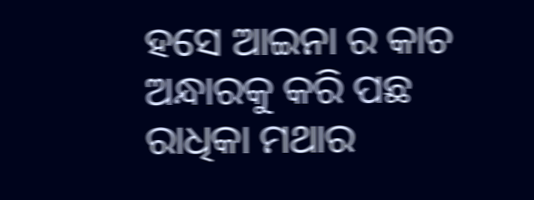ହସେ ଆଇନା ର କାଚ
ଅନ୍ଧାରକୁ କରି ପଛ
ରାଧିକା ମଥାର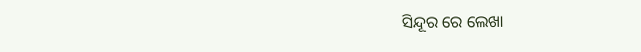ସିନ୍ଦୂର ରେ ଲେଖା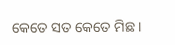କେତେ ସତ କେତେ ମିଛ ।